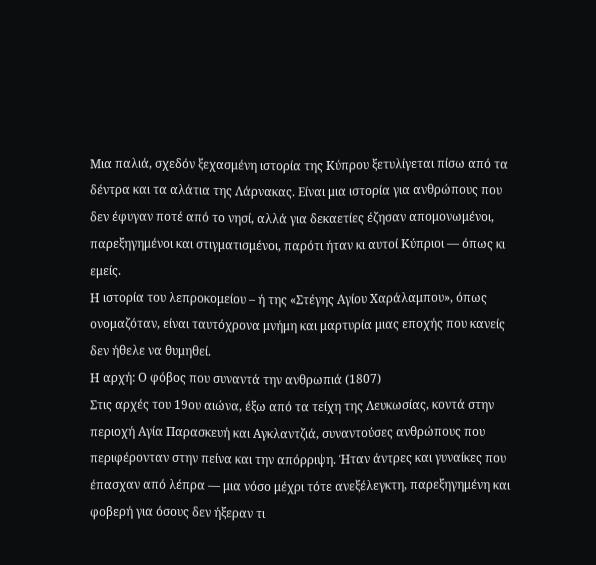Μια παλιά, σχεδόν ξεχασμένη ιστορία της Κύπρου ξετυλίγεται πίσω από τα δέντρα και τα αλάτια της Λάρνακας. Είναι μια ιστορία για ανθρώπους που δεν έφυγαν ποτέ από το νησί, αλλά για δεκαετίες έζησαν απομονωμένοι, παρεξηγημένοι και στιγματισμένοι, παρότι ήταν κι αυτοί Κύπριοι — όπως κι εμείς.
Η ιστορία του λεπροκομείου – ή της «Στέγης Αγίου Χαράλαμπου», όπως ονομαζόταν, είναι ταυτόχρονα μνήμη και μαρτυρία μιας εποχής που κανείς δεν ήθελε να θυμηθεί.
Η αρχή: Ο φόβος που συναντά την ανθρωπιά (1807)
Στις αρχές του 19ου αιώνα, έξω από τα τείχη της Λευκωσίας, κοντά στην περιοχή Αγία Παρασκευή και Αγκλαντζιά, συναντούσες ανθρώπους που περιφέρονταν στην πείνα και την απόρριψη. Ήταν άντρες και γυναίκες που έπασχαν από λέπρα — μια νόσο μέχρι τότε ανεξέλεγκτη, παρεξηγημένη και φοβερή για όσους δεν ήξεραν τι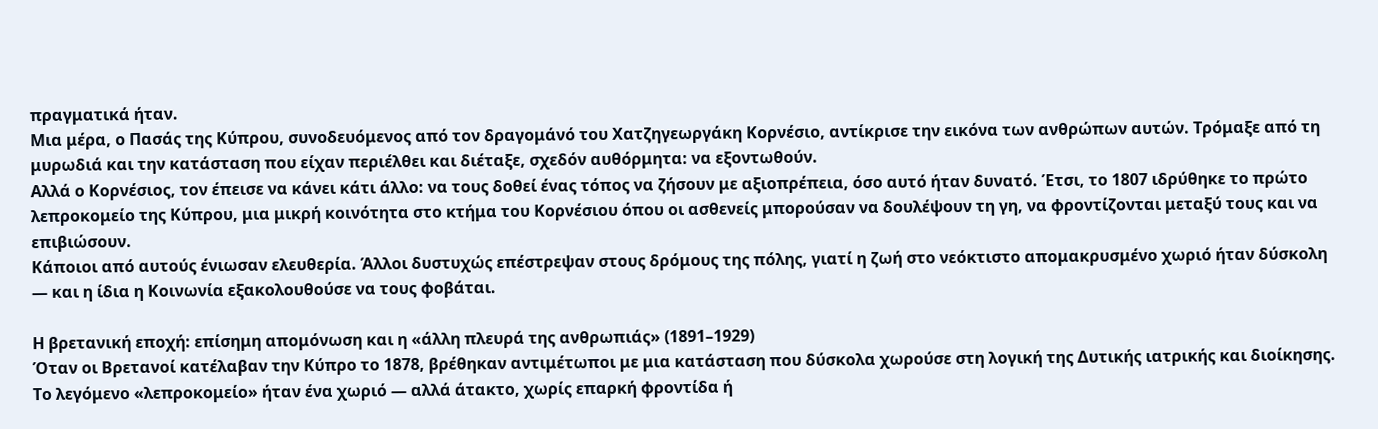πραγματικά ήταν.
Μια μέρα, ο Πασάς της Κύπρου, συνοδευόμενος από τον δραγομάνό του Χατζηγεωργάκη Κορνέσιο, αντίκρισε την εικόνα των ανθρώπων αυτών. Τρόμαξε από τη μυρωδιά και την κατάσταση που είχαν περιέλθει και διέταξε, σχεδόν αυθόρμητα: να εξοντωθούν.
Αλλά ο Κορνέσιος, τον έπεισε να κάνει κάτι άλλο: να τους δοθεί ένας τόπος να ζήσουν με αξιοπρέπεια, όσο αυτό ήταν δυνατό. Έτσι, το 1807 ιδρύθηκε το πρώτο λεπροκομείο της Κύπρου, μια μικρή κοινότητα στο κτήμα του Κορνέσιου όπου οι ασθενείς μπορούσαν να δουλέψουν τη γη, να φροντίζονται μεταξύ τους και να επιβιώσουν.
Κάποιοι από αυτούς ένιωσαν ελευθερία. Άλλοι δυστυχώς επέστρεψαν στους δρόμους της πόλης, γιατί η ζωή στο νεόκτιστο απομακρυσμένο χωριό ήταν δύσκολη — και η ίδια η Κοινωνία εξακολουθούσε να τους φοβάται.

Η βρετανική εποχή: επίσημη απομόνωση και η «άλλη πλευρά της ανθρωπιάς» (1891–1929)
Όταν οι Βρετανοί κατέλαβαν την Κύπρο το 1878, βρέθηκαν αντιμέτωποι με μια κατάσταση που δύσκολα χωρούσε στη λογική της Δυτικής ιατρικής και διοίκησης. Το λεγόμενο «λεπροκομείο» ήταν ένα χωριό — αλλά άτακτο, χωρίς επαρκή φροντίδα ή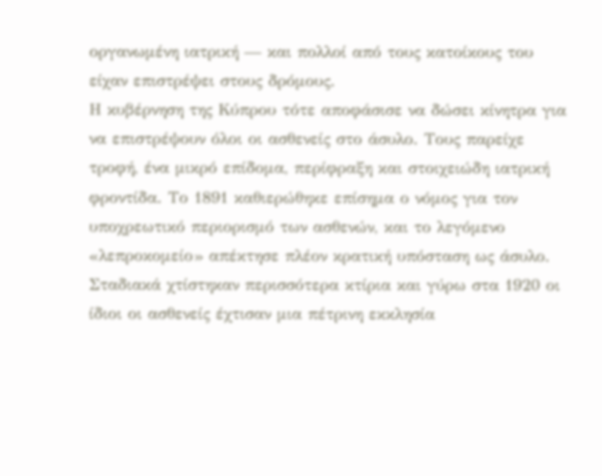οργανωμένη ιατρική — και πολλοί από τους κατοίκους του είχαν επιστρέψει στους δρόμους.
Η κυβέρνηση της Κύπρου τότε αποφάσισε να δώσει κίνητρα για να επιστρέψουν όλοι οι ασθενείς στο άσυλο. Τους παρείχε τροφή, ένα μικρό επίδομα, περίφραξη και στοιχειώδη ιατρική φροντίδα. Το 1891 καθιερώθηκε επίσημα ο νόμος για τον υποχρεωτικό περιορισμό των ασθενών, και το λεγόμενο «λεπροκομείο» απέκτησε πλέον κρατική υπόσταση ως άσυλο.
Σταδιακά χτίστηκαν περισσότερα κτίρια και γύρω στα 1920 οι ίδιοι οι ασθενείς έχτισαν μια πέτρινη εκκλησία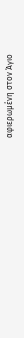αφιερωμένη στον Άγιο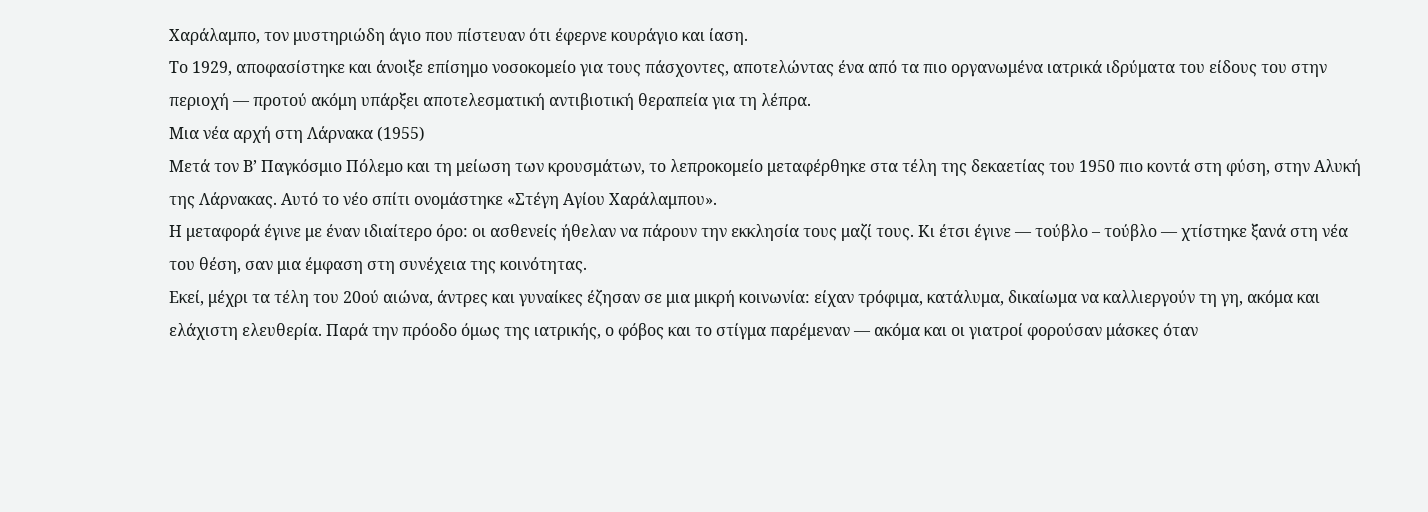Χαράλαμπο, τον μυστηριώδη άγιο που πίστευαν ότι έφερνε κουράγιο και ίαση.
Το 1929, αποφασίστηκε και άνοιξε επίσημο νοσοκομείο για τους πάσχοντες, αποτελώντας ένα από τα πιο οργανωμένα ιατρικά ιδρύματα του είδους του στην περιοχή — προτού ακόμη υπάρξει αποτελεσματική αντιβιοτική θεραπεία για τη λέπρα.
Μια νέα αρχή στη Λάρνακα (1955)
Μετά τον Β’ Παγκόσμιο Πόλεμο και τη μείωση των κρουσμάτων, το λεπροκομείο μεταφέρθηκε στα τέλη της δεκαετίας του 1950 πιο κοντά στη φύση, στην Αλυκή της Λάρνακας. Αυτό το νέο σπίτι ονομάστηκε «Στέγη Αγίου Χαράλαμπου».
Η μεταφορά έγινε με έναν ιδιαίτερο όρο: οι ασθενείς ήθελαν να πάρουν την εκκλησία τους μαζί τους. Κι έτσι έγινε — τούβλο – τούβλο — χτίστηκε ξανά στη νέα του θέση, σαν μια έμφαση στη συνέχεια της κοινότητας.
Εκεί, μέχρι τα τέλη του 20ού αιώνα, άντρες και γυναίκες έζησαν σε μια μικρή κοινωνία: είχαν τρόφιμα, κατάλυμα, δικαίωμα να καλλιεργούν τη γη, ακόμα και ελάχιστη ελευθερία. Παρά την πρόοδο όμως της ιατρικής, ο φόβος και το στίγμα παρέμεναν — ακόμα και οι γιατροί φορούσαν μάσκες όταν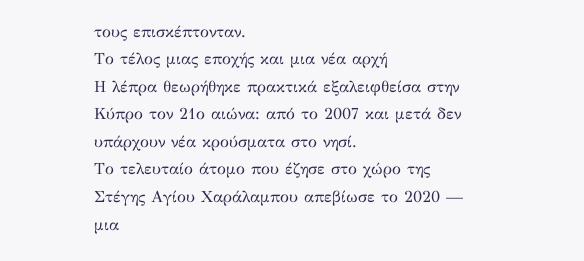τους επισκέπτονταν.
Το τέλος μιας εποχής και μια νέα αρχή
Η λέπρα θεωρήθηκε πρακτικά εξαλειφθείσα στην Κύπρο τον 21ο αιώνα: από το 2007 και μετά δεν υπάρχουν νέα κρούσματα στο νησί.
Το τελευταίο άτομο που έζησε στο χώρο της Στέγης Αγίου Χαράλαμπου απεβίωσε το 2020 — μια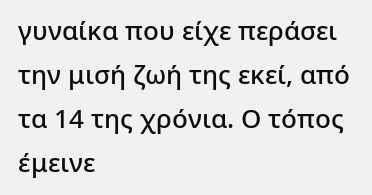γυναίκα που είχε περάσει την μισή ζωή της εκεί, από τα 14 της χρόνια. Ο τόπος έμεινε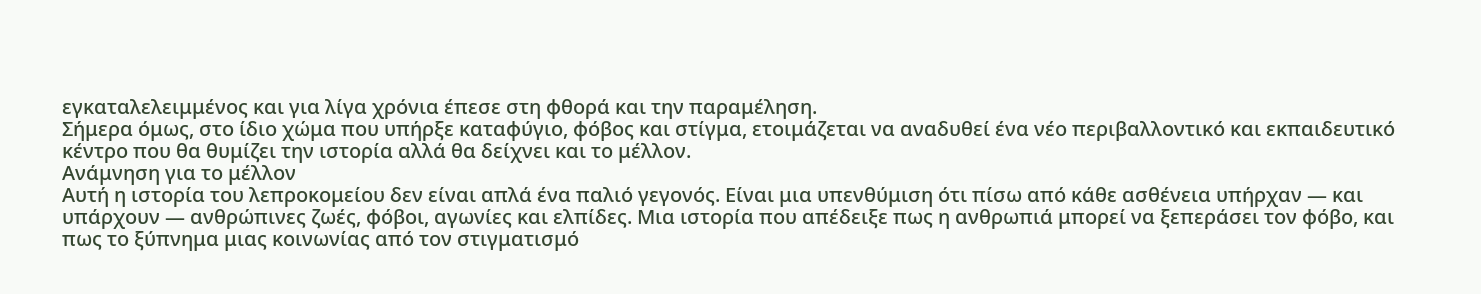εγκαταλελειμμένος και για λίγα χρόνια έπεσε στη φθορά και την παραμέληση.
Σήμερα όμως, στο ίδιο χώμα που υπήρξε καταφύγιο, φόβος και στίγμα, ετοιμάζεται να αναδυθεί ένα νέο περιβαλλοντικό και εκπαιδευτικό κέντρο που θα θυμίζει την ιστορία αλλά θα δείχνει και το μέλλον.
Ανάμνηση για το μέλλον
Αυτή η ιστορία του λεπροκομείου δεν είναι απλά ένα παλιό γεγονός. Είναι μια υπενθύμιση ότι πίσω από κάθε ασθένεια υπήρχαν — και υπάρχουν — ανθρώπινες ζωές, φόβοι, αγωνίες και ελπίδες. Μια ιστορία που απέδειξε πως η ανθρωπιά μπορεί να ξεπεράσει τον φόβο, και πως το ξύπνημα μιας κοινωνίας από τον στιγματισμό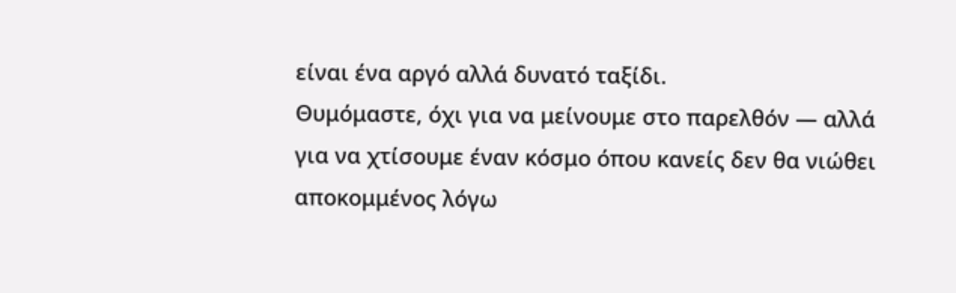είναι ένα αργό αλλά δυνατό ταξίδι.
Θυμόμαστε, όχι για να μείνουμε στο παρελθόν — αλλά για να χτίσουμε έναν κόσμο όπου κανείς δεν θα νιώθει αποκομμένος λόγω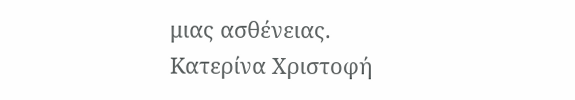μιας ασθένειας.
Kατερίνα Χριστοφή